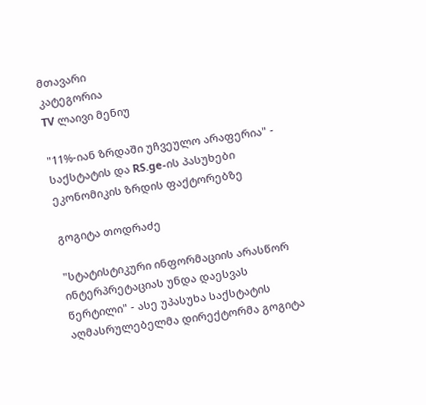მთავარი
კატეგორია
TV ლაივი მენიუ

"11%-იან ზრდაში უჩვეულო არაფერია" - საქსტატის და RS.ge-ის პასუხები ეკონომიკის ზრდის ფაქტორებზე

გოგიტა თოდრაძე

"სტატისტიკური ინფორმაციის არასწორ ინტერპრეტაციას უნდა დაესვას წერტილი" - ასე უპასუხა საქსტატის აღმასრულებელმა დირექტორმა გოგიტა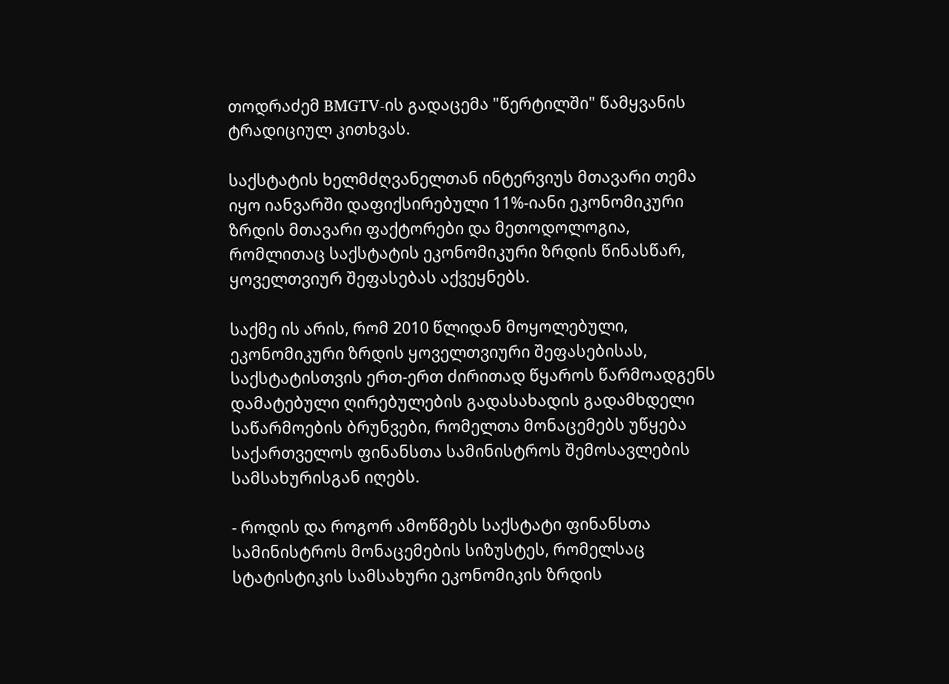თოდრაძემ BMGTV-ის გადაცემა "წერტილში" წამყვანის ტრადიციულ კითხვას.

საქსტატის ხელმძღვანელთან ინტერვიუს მთავარი თემა იყო იანვარში დაფიქსირებული 11%-იანი ეკონომიკური ზრდის მთავარი ფაქტორები და მეთოდოლოგია, რომლითაც საქსტატის ეკონომიკური ზრდის წინასწარ, ყოველთვიურ შეფასებას აქვეყნებს.

საქმე ის არის, რომ 2010 წლიდან მოყოლებული, ეკონომიკური ზრდის ყოველთვიური შეფასებისას, საქსტატისთვის ერთ-ერთ ძირითად წყაროს წარმოადგენს დამატებული ღირებულების გადასახადის გადამხდელი საწარმოების ბრუნვები, რომელთა მონაცემებს უწყება საქართველოს ფინანსთა სამინისტროს შემოსავლების სამსახურისგან იღებს.

- როდის და როგორ ამოწმებს საქსტატი ფინანსთა სამინისტროს მონაცემების სიზუსტეს, რომელსაც სტატისტიკის სამსახური ეკონომიკის ზრდის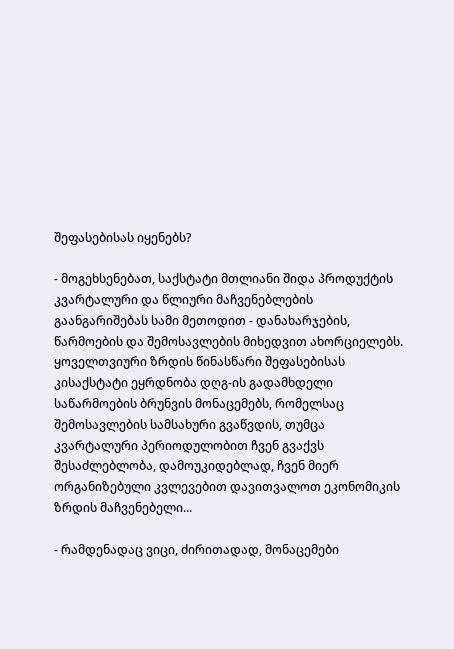შეფასებისას იყენებს?

- მოგეხსენებათ, საქსტატი მთლიანი შიდა პროდუქტის კვარტალური და წლიური მაჩვენებლების გაანგარიშებას სამი მეთოდით - დანახარჯების, წარმოების და შემოსავლების მიხედვით ახორციელებს. ყოველთვიური ზრდის წინასწარი შეფასებისას კისაქსტატი ეყრდნობა დღგ-ის გადამხდელი საწარმოების ბრუნვის მონაცემებს, რომელსაც შემოსავლების სამსახური გვაწვდის, თუმცა კვარტალური პერიოდულობით ჩვენ გვაქვს შესაძლებლობა, დამოუკიდებლად, ჩვენ მიერ ორგანიზებული კვლევებით დავითვალოთ ეკონომიკის ზრდის მაჩვენებელი...

- რამდენადაც ვიცი, ძირითადად, მონაცემები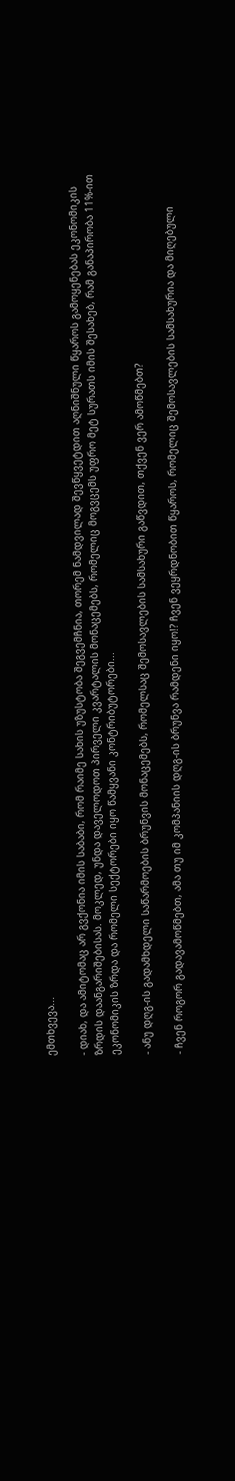ემთხვევა...

- დიახ, და ამიტომაც არ გვქონია იმის საბაბი, რომ რაიმე სახის უზუსტობა შეგვემჩნია, თორემ ნამდვილად შევწყვეტდით აღნიშნული წყაროს გამოყენებას ეკონომიკის ზრდის დაანგარიშებისას. მოკლედ, უნდა დაველოდოთ პირველი კვარტალის მონაცემებს, რომელიც მოგვცემს უფრო მეტ სურათს იმის შესახებ, რამ განაპირობა 11%-ით ეკონომიკის ზრდა და რომელი სექტორები იყო წამყვანი კონტრიბუტორები...

- ანუ დღგ-ის გადამხდელი საწარმოების ბრუნვის მონაცემებს, რომელსაც შემოსავლების სამსახური გაწვდით, თქვენ ვერ ამოწმებთ?

- ჩვენ როგორ გადავამოწმებთ, ამა თუ იმ კომპანიის დღგ-ის ბრუნვა რამდენი იყო!? ჩვენ ვეყრდნობით წყაროს, რომელიც შემოსავლების სამსახურია და მიღებული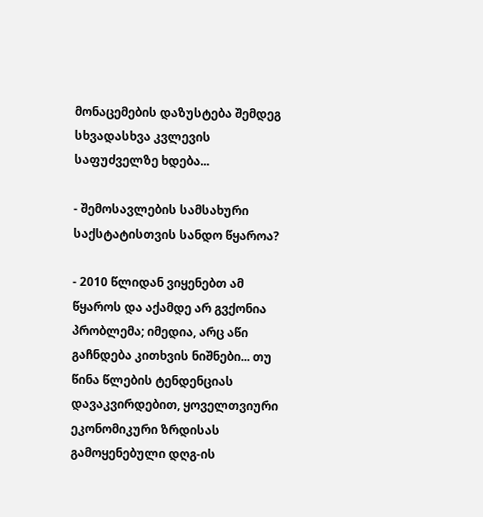მონაცემების დაზუსტება შემდეგ სხვადასხვა კვლევის საფუძველზე ხდება...

- შემოსავლების სამსახური საქსტატისთვის სანდო წყაროა?

- 2010 წლიდან ვიყენებთ ამ წყაროს და აქამდე არ გვქონია პრობლემა; იმედია, არც აწი გაჩნდება კითხვის ნიშნები... თუ წინა წლების ტენდენციას დავაკვირდებით, ყოველთვიური ეკონომიკური ზრდისას გამოყენებული დღგ-ის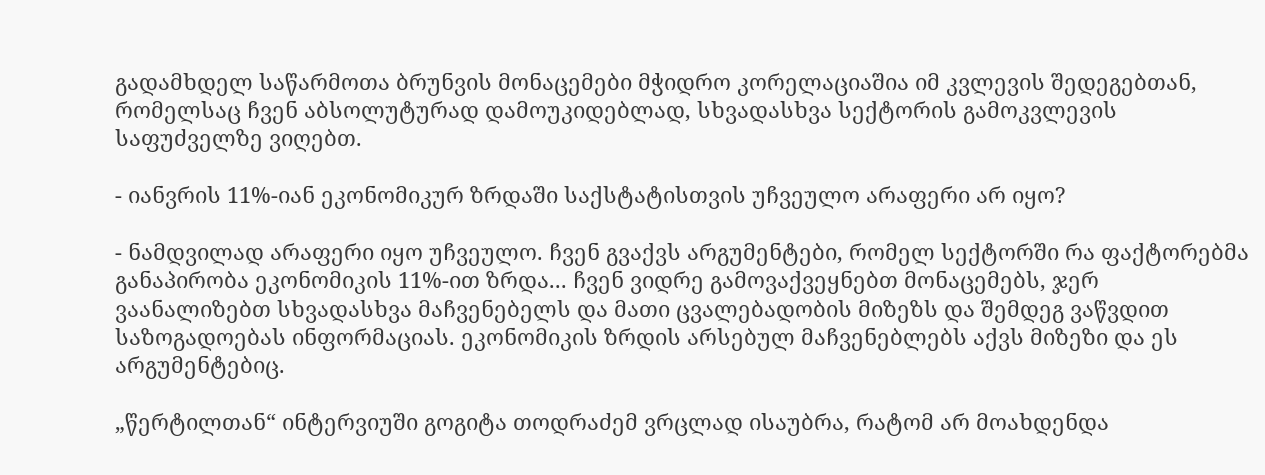გადამხდელ საწარმოთა ბრუნვის მონაცემები მჭიდრო კორელაციაშია იმ კვლევის შედეგებთან, რომელსაც ჩვენ აბსოლუტურად დამოუკიდებლად, სხვადასხვა სექტორის გამოკვლევის საფუძველზე ვიღებთ.

- იანვრის 11%-იან ეკონომიკურ ზრდაში საქსტატისთვის უჩვეულო არაფერი არ იყო?

- ნამდვილად არაფერი იყო უჩვეულო. ჩვენ გვაქვს არგუმენტები, რომელ სექტორში რა ფაქტორებმა განაპირობა ეკონომიკის 11%-ით ზრდა... ჩვენ ვიდრე გამოვაქვეყნებთ მონაცემებს, ჯერ ვაანალიზებთ სხვადასხვა მაჩვენებელს და მათი ცვალებადობის მიზეზს და შემდეგ ვაწვდით საზოგადოებას ინფორმაციას. ეკონომიკის ზრდის არსებულ მაჩვენებლებს აქვს მიზეზი და ეს არგუმენტებიც.

„წერტილთან“ ინტერვიუში გოგიტა თოდრაძემ ვრცლად ისაუბრა, რატომ არ მოახდენდა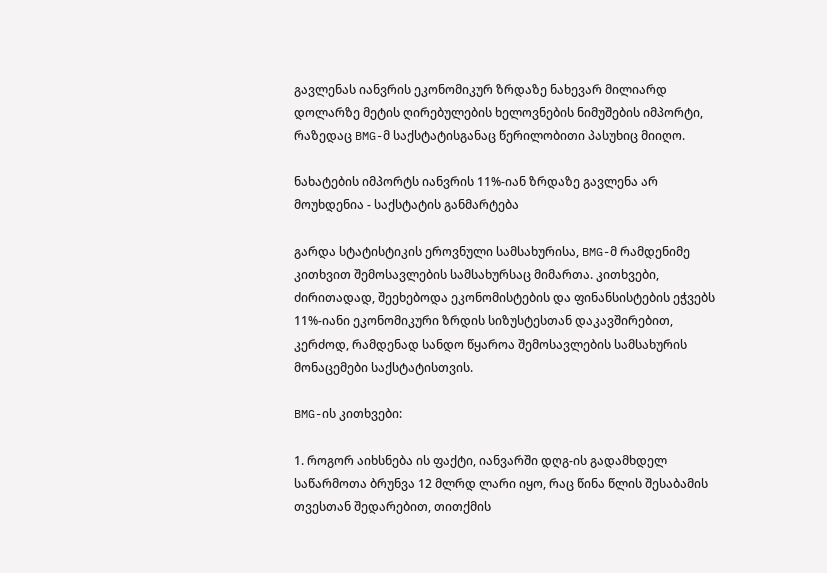გავლენას იანვრის ეკონომიკურ ზრდაზე ნახევარ მილიარდ დოლარზე მეტის ღირებულების ხელოვნების ნიმუშების იმპორტი, რაზედაც BMG-მ საქსტატისგანაც წერილობითი პასუხიც მიიღო.

ნახატების იმპორტს იანვრის 11%-იან ზრდაზე გავლენა არ მოუხდენია - საქსტატის განმარტება

გარდა სტატისტიკის ეროვნული სამსახურისა, BMG-მ რამდენიმე კითხვით შემოსავლების სამსახურსაც მიმართა. კითხვები, ძირითადად, შეეხებოდა ეკონომისტების და ფინანსისტების ეჭვებს 11%-იანი ეკონომიკური ზრდის სიზუსტესთან დაკავშირებით, კერძოდ, რამდენად სანდო წყაროა შემოსავლების სამსახურის მონაცემები საქსტატისთვის.

BMG-ის კითხვები:

1. როგორ აიხსნება ის ფაქტი, იანვარში დღგ-ის გადამხდელ საწარმოთა ბრუნვა 12 მლრდ ლარი იყო, რაც წინა წლის შესაბამის თვესთან შედარებით, თითქმის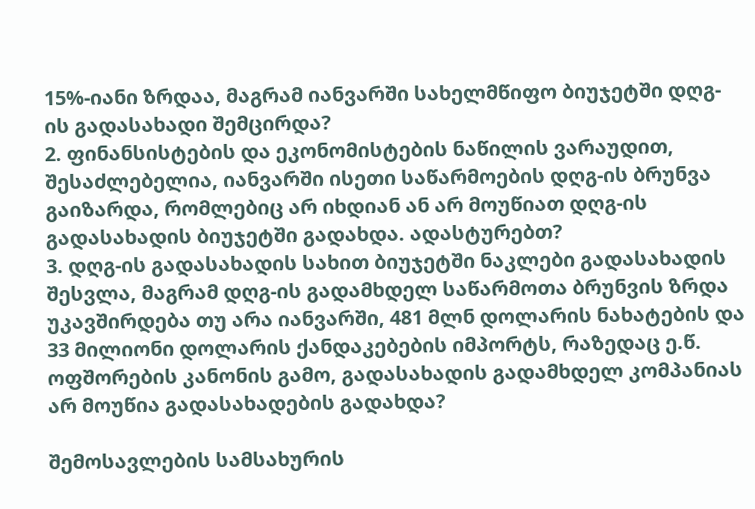15%-იანი ზრდაა, მაგრამ იანვარში სახელმწიფო ბიუჯეტში დღგ-ის გადასახადი შემცირდა?
2. ფინანსისტების და ეკონომისტების ნაწილის ვარაუდით, შესაძლებელია, იანვარში ისეთი საწარმოების დღგ-ის ბრუნვა გაიზარდა, რომლებიც არ იხდიან ან არ მოუწიათ დღგ-ის გადასახადის ბიუჯეტში გადახდა. ადასტურებთ?
3. დღგ-ის გადასახადის სახით ბიუჯეტში ნაკლები გადასახადის შესვლა, მაგრამ დღგ-ის გადამხდელ საწარმოთა ბრუნვის ზრდა უკავშირდება თუ არა იანვარში, 481 მლნ დოლარის ნახატების და 33 მილიონი დოლარის ქანდაკებების იმპორტს, რაზედაც ე.წ. ოფშორების კანონის გამო, გადასახადის გადამხდელ კომპანიას არ მოუწია გადასახადების გადახდა?

შემოსავლების სამსახურის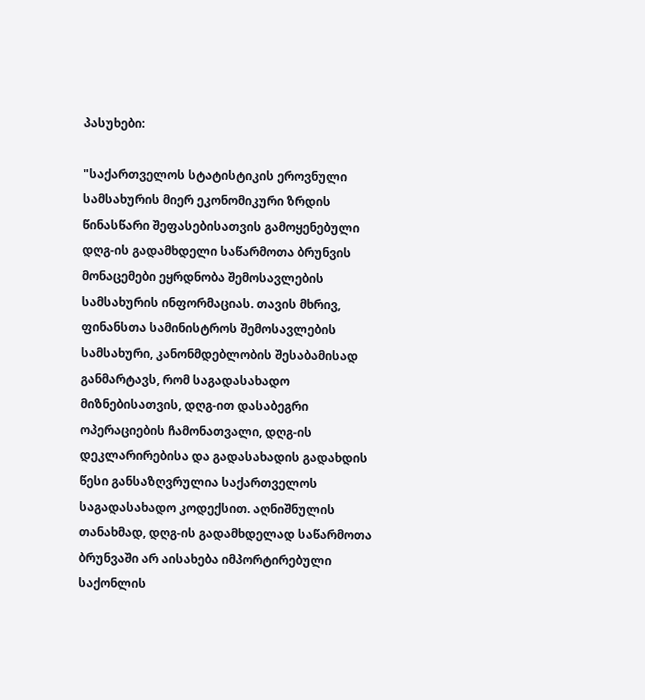პასუხები:

"საქართველოს სტატისტიკის ეროვნული სამსახურის მიერ ეკონომიკური ზრდის წინასწარი შეფასებისათვის გამოყენებული დღგ-ის გადამხდელი საწარმოთა ბრუნვის მონაცემები ეყრდნობა შემოსავლების სამსახურის ინფორმაციას. თავის მხრივ, ფინანსთა სამინისტროს შემოსავლების სამსახური, კანონმდებლობის შესაბამისად განმარტავს, რომ საგადასახადო მიზნებისათვის, დღგ-ით დასაბეგრი ოპერაციების ჩამონათვალი, დღგ-ის დეკლარირებისა და გადასახადის გადახდის წესი განსაზღვრულია საქართველოს საგადასახადო კოდექსით. აღნიშნულის თანახმად, დღგ-ის გადამხდელად საწარმოთა ბრუნვაში არ აისახება იმპორტირებული საქონლის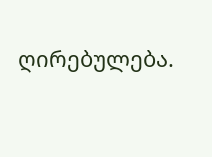ღირებულება.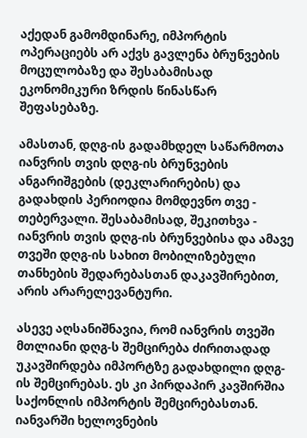აქედან გამომდინარე, იმპორტის ოპერაციებს არ აქვს გავლენა ბრუნვების მოცულობაზე და შესაბამისად ეკონომიკური ზრდის წინასწარ შეფასებაზე.

ამასთან, დღგ-ის გადამხდელ საწარმოთა იანვრის თვის დღგ-ის ბრუნვების ანგარიშგების (დეკლარირების) და გადახდის პერიოდია მომდევნო თვე - თებერვალი. შესაბამისად, შეკითხვა - იანვრის თვის დღგ-ის ბრუნვებისა და ამავე თვეში დღგ-ის სახით მობილიზებული თანხების შედარებასთან დაკავშირებით, არის არარელევანტური.

ასევე აღსანიშნავია, რომ იანვრის თვეში მთლიანი დღგ-ს შემცირება ძირითადად უკავშირდება იმპორტზე გადახდილი დღგ-ის შემცირებას. ეს კი პირდაპირ კავშირშია საქონლის იმპორტის შემცირებასთან. იანვარში ხელოვნების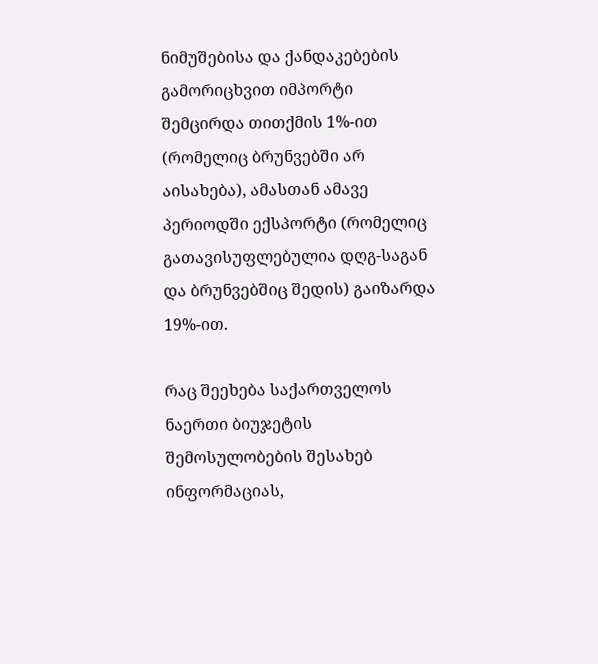ნიმუშებისა და ქანდაკებების გამორიცხვით იმპორტი შემცირდა თითქმის 1%-ით (რომელიც ბრუნვებში არ აისახება), ამასთან ამავე პერიოდში ექსპორტი (რომელიც გათავისუფლებულია დღგ-საგან და ბრუნვებშიც შედის) გაიზარდა 19%-ით.

რაც შეეხება საქართველოს ნაერთი ბიუჯეტის შემოსულობების შესახებ ინფორმაციას,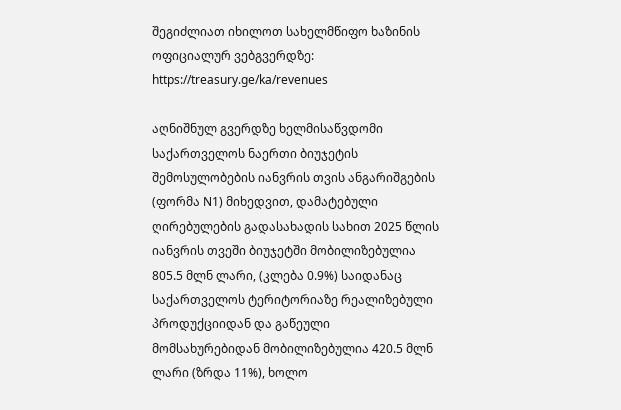შეგიძლიათ იხილოთ სახელმწიფო ხაზინის ოფიციალურ ვებგვერდზე: https://treasury.ge/ka/revenues

აღნიშნულ გვერდზე ხელმისაწვდომი საქართველოს ნაერთი ბიუჯეტის შემოსულობების იანვრის თვის ანგარიშგების (ფორმა N1) მიხედვით, დამატებული ღირებულების გადასახადის სახით 2025 წლის იანვრის თვეში ბიუჯეტში მობილიზებულია 805.5 მლნ ლარი, (კლება 0.9%) საიდანაც საქართველოს ტერიტორიაზე რეალიზებული პროდუქციიდან და გაწეული მომსახურებიდან მობილიზებულია 420.5 მლნ ლარი (ზრდა 11%), ხოლო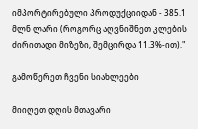იმპორტირებული პროდუქციიდან - 385.1 მლნ ლარი (როგორც აღვნიშნეთ კლების ძირითადი მიზეზი, შემცირდა 11.3%-ით)."

გამოწერეთ ჩვენი სიახლეები

მიიღეთ დღის მთავარი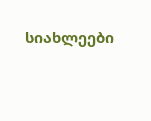სიახლეები